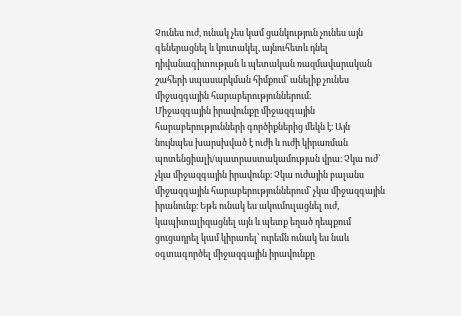Չունես ուժ, ունակ չես կամ ցանկություն չունես այն գեներացնել և կուտակել, այնուհետև դնել դիվանագիտության և պետական ռազմավարական շահերի սպասարկման հիմքում՝ անելիք չունես միջազգային հարաբերություններում։
Միջազգային իրավունքը միջազգային հարաբերությունների գործիքներից մեկն է։ Այն նույնպես խարսխված է ուժի և ուժի կիրառման պոտենցիալի/պատրաստակամության վրա։ Չկա ուժ` չկա միջազգային իրավունք։ Չկա ուժային բալանս միջազգային հարաբերություններում` չկա միջազգային իրանունք։ Եթե ունակ ես ակումուլացնել ուժ, կապիտալիզացնել այն և պետք եղած դեպքում ցուցադրել կամ կիրառել՝ ուրեմն ունակ ես նաև օգտագործել միջազգային իրավունքը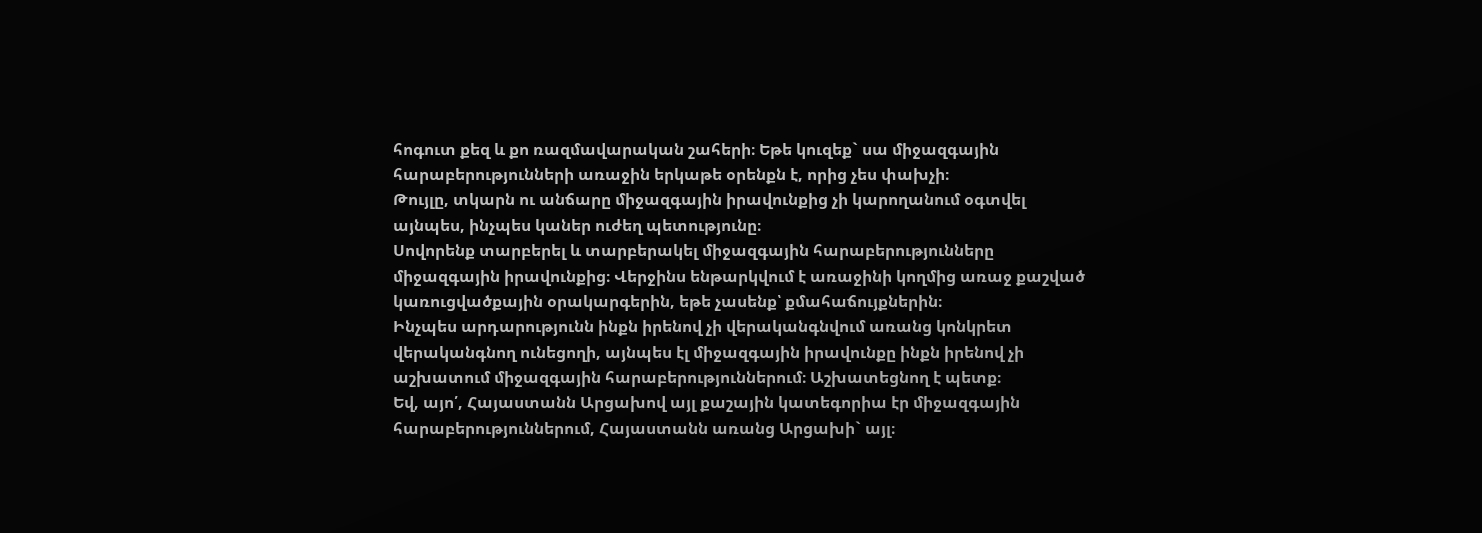հոգուտ քեզ և քո ռազմավարական շահերի։ Եթե կուզեք` սա միջազգային հարաբերությունների առաջին երկաթե օրենքն է, որից չես փախչի։
Թույլը, տկարն ու անճարը միջազգային իրավունքից չի կարողանում օգտվել այնպես, ինչպես կաներ ուժեղ պետությունը։
Սովորենք տարբերել և տարբերակել միջազգային հարաբերությունները միջազգային իրավունքից։ Վերջինս ենթարկվում է առաջինի կողմից առաջ քաշված կառուցվածքային օրակարգերին, եթե չասենք՝ քմահաճույքներին։
Ինչպես արդարությունն ինքն իրենով չի վերականգնվում առանց կոնկրետ վերականգնող ունեցողի, այնպես էլ միջազգային իրավունքը ինքն իրենով չի աշխատում միջազգային հարաբերություններում։ Աշխատեցնող է պետք։
Եվ, այո՛, Հայաստանն Արցախով այլ քաշային կատեգորիա էր միջազգային հարաբերություններում, Հայաստանն առանց Արցախի` այլ։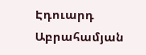Էդուարդ Աբրահամյան